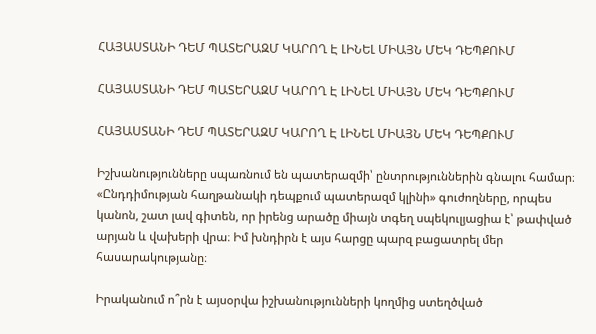ՀԱՅԱՍՏԱՆԻ ԴԵՄ ՊԱՏԵՐԱԶՄ ԿԱՐՈՂ Է ԼԻՆԵԼ ՄԻԱՅՆ ՄԵԿ ԴԵՊՔՈՒՄ

ՀԱՅԱՍՏԱՆԻ ԴԵՄ ՊԱՏԵՐԱԶՄ ԿԱՐՈՂ Է ԼԻՆԵԼ ՄԻԱՅՆ ՄԵԿ ԴԵՊՔՈՒՄ

ՀԱՅԱՍՏԱՆԻ ԴԵՄ ՊԱՏԵՐԱԶՄ ԿԱՐՈՂ Է ԼԻՆԵԼ ՄԻԱՅՆ ՄԵԿ ԴԵՊՔՈՒՄ

Իշխանությունները սպառնում են պատերազմի՝ ընտրություններին գնալու համար։ «Ընդդիմության հաղթանակի դեպքում պատերազմ կլինի» գուժողները, որպես կանոն, շատ լավ գիտեն, որ իրենց արածը միայն տգեղ սպեկուլյացիա է՝ թափված արյան և վախերի վրա։ Իմ խնդիրն է այս հարցը պարզ բացատրել մեր հասարակությանը։

Իրականում ո՞րն է այսօրվա իշխանությունների կողմից ստեղծված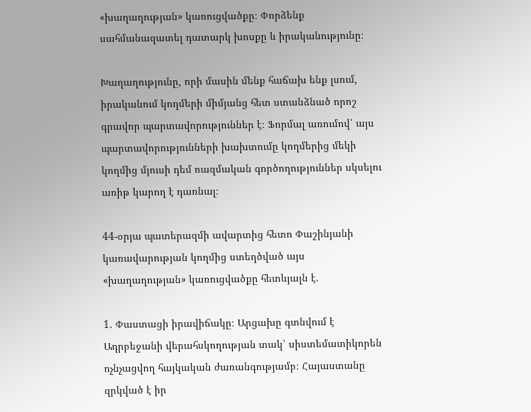«խաղաղության» կառուցվածքը։ Փորձենք սահմանազատել դատարկ խոսքը և իրականությունը։

Խաղաղությունը, որի մասին մենք հաճախ ենք լսում, իրականում կողմերի միմյանց հետ ստանձնած որոշ գրավոր պարտավորություններ է։ Ֆորմալ առումով՝ այս պարտավորությունների խախտումը կողմերից մեկի կողմից մյուսի դեմ ռազմական գործողություններ սկսելու առիթ կարող է դառնալ։

44-օրյա պատերազմի ավարտից հետո Փաշինյանի կառավարության կողմից ստեղծված այս «խաղաղության» կառուցվածքը հետևյալն է.

1. Փաստացի իրավիճակը։ Արցախը գտնվում է Ադրբեջանի վերահսկողության տակ՝ սիստեմատիկորեն ոչնչացվող հայկական ժառանգությամբ։ Հայաստանը զրկված է իր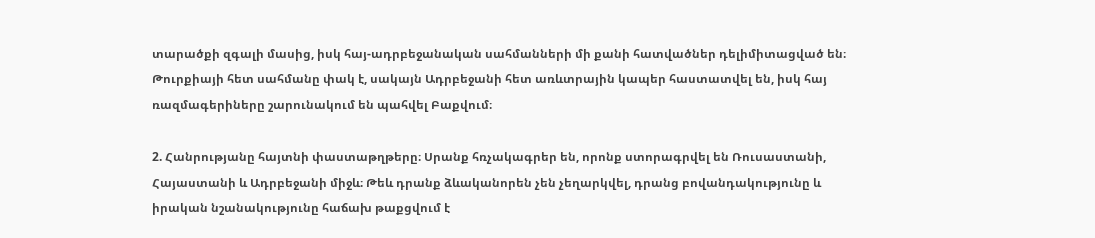տարածքի զգալի մասից, իսկ հայ-ադրբեջանական սահմանների մի քանի հատվածներ դելիմիտացված են։ Թուրքիայի հետ սահմանը փակ է, սակայն Ադրբեջանի հետ առևտրային կապեր հաստատվել են, իսկ հայ ռազմագերիները շարունակում են պահվել Բաքվում։

2. Հանրությանը հայտնի փաստաթղթերը։ Սրանք հռչակագրեր են, որոնք ստորագրվել են Ռուսաստանի, Հայաստանի և Ադրբեջանի միջև։ Թեև դրանք ձևականորեն չեն չեղարկվել, դրանց բովանդակությունը և իրական նշանակությունը հաճախ թաքցվում է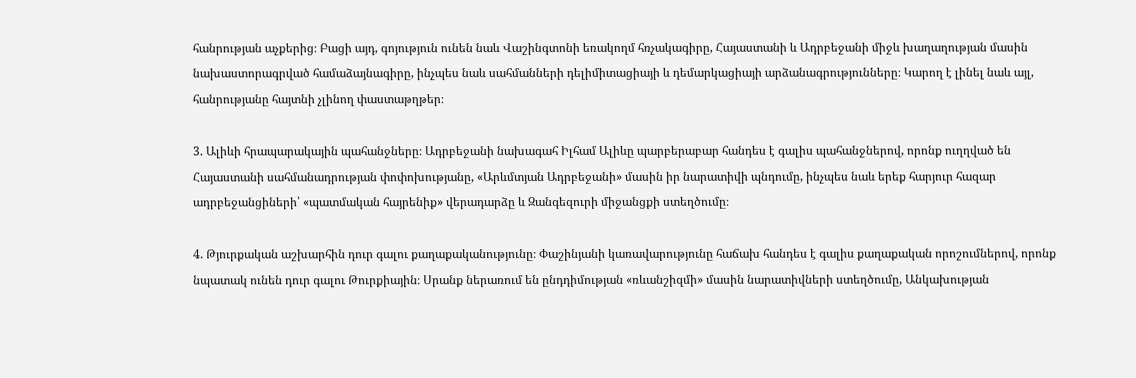հանրության աչքերից։ Բացի այդ, գոյություն ունեն նաև Վաշինգտոնի եռակողմ հռչակագիրը, Հայաստանի և Ադրբեջանի միջև խաղաղության մասին նախաստորագրված համաձայնագիրը, ինչպես նաև սահմանների դելիմիտացիայի և դեմարկացիայի արձանագրությունները։ Կարող է լինել նաև այլ, հանրությանը հայտնի չլինող փաստաթղթեր։

3. Ալիևի հրապարակային պահանջները։ Ադրբեջանի նախագահ Իլհամ Ալիևը պարբերաբար հանդես է գալիս պահանջներով, որոնք ուղղված են Հայաստանի սահմանադրության փոփոխությանը, «Արևմտյան Ադրբեջանի» մասին իր նարատիվի պնդումը, ինչպես նաև երեք հարյուր հազար ադրբեջանցիների՝ «պատմական հայրենիք» վերադարձը և Զանգեզուրի միջանցքի ստեղծումը։

4. Թյուրքական աշխարհին դուր գալու քաղաքականությունը։ Փաշինյանի կառավարությունը հաճախ հանդես է գալիս քաղաքական որոշումներով, որոնք նպատակ ունեն դուր գալու Թուրքիային։ Սրանք ներառում են ընդդիմության «ռևանշիզմի» մասին նարատիվների ստեղծումը, Անկախության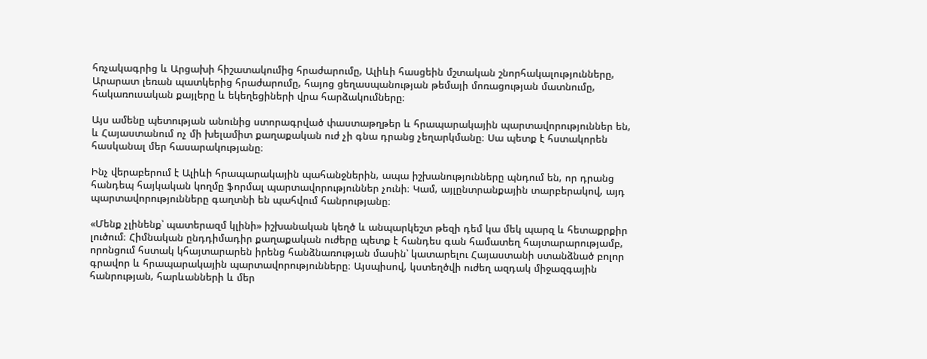հռչակագրից և Արցախի հիշատակումից հրաժարումը, Ալիևի հասցեին մշտական շնորհակալությունները, Արարատ լեռան պատկերից հրաժարումը, հայոց ցեղասպանության թեմայի մոռացության մատնումը, հակառուսական քայլերը և եկեղեցիների վրա հարձակումները։

Այս ամենը պետության անունից ստորագրված փաստաթղթեր և հրապարակային պարտավորություններ են, և Հայաստանում ոչ մի խելամիտ քաղաքական ուժ չի գնա դրանց չեղարկմանը։ Սա պետք է հստակորեն հասկանալ մեր հասարակությանը։

Ինչ վերաբերում է Ալիևի հրապարակային պահանջներին, ապա իշխանությունները պնդում են, որ դրանց հանդեպ հայկական կողմը ֆորմալ պարտավորություններ չունի։ Կամ, այլընտրանքային տարբերակով, այդ պարտավորությունները գաղտնի են պահվում հանրությանը։

«Մենք չլինենք՝ պատերազմ կլինի» իշխանական կեղծ և անպարկեշտ թեզի դեմ կա մեկ պարզ և հետաքրքիր լուծում։ Հիմնական ընդդիմադիր քաղաքական ուժերը պետք է հանդես գան համատեղ հայտարարությամբ, որոնցում հստակ կհայտարարեն իրենց հանձնառության մասին՝ կատարելու Հայաստանի ստանձնած բոլոր գրավոր և հրապարակային պարտավորությունները։ Այսպիսով, կստեղծվի ուժեղ ազդակ միջազգային հանրության, հարևանների և մեր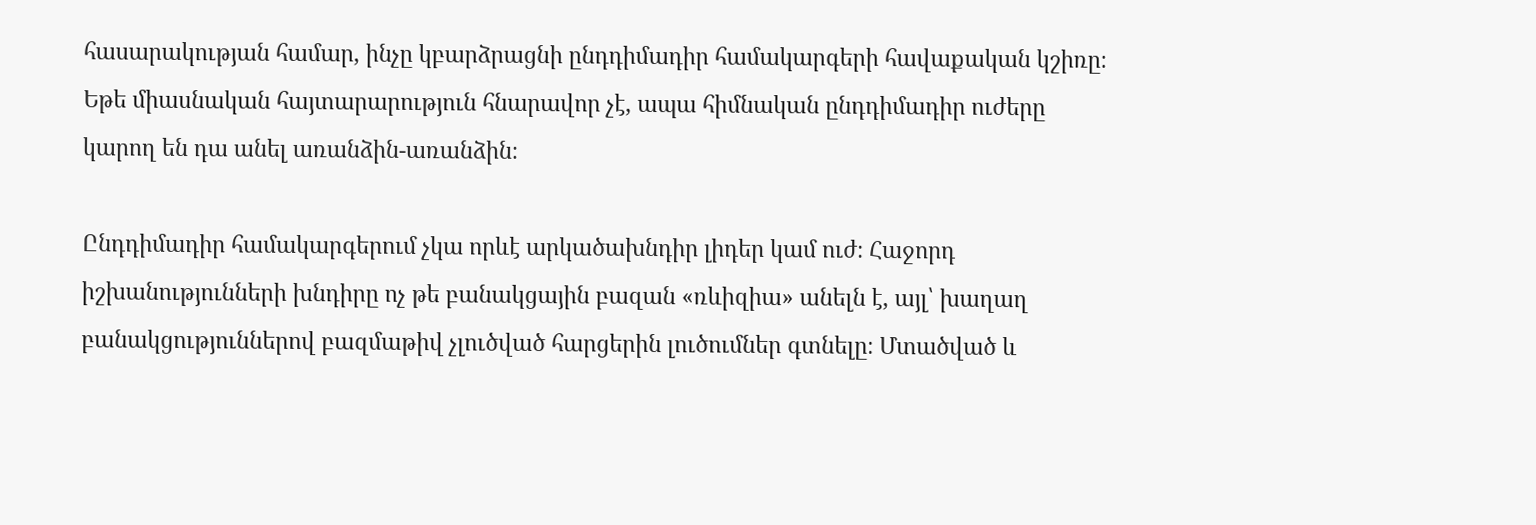հասարակության համար, ինչը կբարձրացնի ընդդիմադիր համակարգերի հավաքական կշիռը։ Եթե միասնական հայտարարություն հնարավոր չէ, ապա հիմնական ընդդիմադիր ուժերը կարող են դա անել առանձին-առանձին։

Ընդդիմադիր համակարգերում չկա որևէ արկածախնդիր լիդեր կամ ուժ։ Հաջորդ իշխանությունների խնդիրը ոչ թե բանակցային բազան «ռևիզիա» անելն է, այլ՝ խաղաղ բանակցություններով բազմաթիվ չլուծված հարցերին լուծումներ գտնելը։ Մտածված և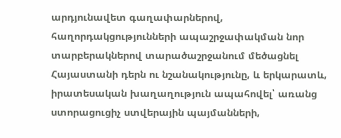արդյունավետ գաղափարներով, հաղորդակցությունների ապաշրջափակման նոր տարբերակներով տարածաշրջանում մեծացնել Հայաստանի դերն ու նշանակությունը, և երկարատև, իրատեսական խաղաղություն ապահովել՝ առանց ստորացուցիչ ստվերային պայմանների,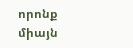որոնք միայն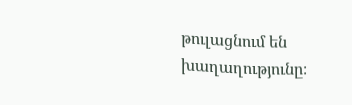թուլացնում են խաղաղությունը։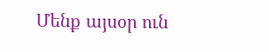Մենք այսօր ուն